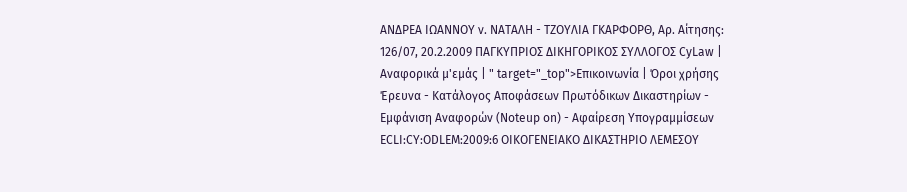ΑΝΔΡΕΑ ΙΩΑΝΝΟΥ ν. ΝΑΤΑΛΗ - ΤΖΟΥΛΙΑ ΓΚΑΡΦΟΡΘ, Αρ. Αίτησης: 126/07, 20.2.2009 ΠΑΓΚΥΠΡΙΟΣ ΔΙΚΗΓΟΡΙΚΟΣ ΣΥΛΛΟΓΟΣ CyLaw | Αναφορικά μ'εμάς | " target="_top">Επικοινωνία | Όροι χρήσης Έρευνα - Κατάλογος Αποφάσεων Πρωτόδικων Δικαστηρίων - Εμφάνιση Αναφορών (Noteup on) - Αφαίρεση Υπογραμμίσεων ECLI:CY:ODLEM:2009:6 ΟΙΚΟΓΕΝΕΙΑΚΟ ΔΙΚΑΣΤΗΡΙΟ ΛΕΜΕΣΟΥ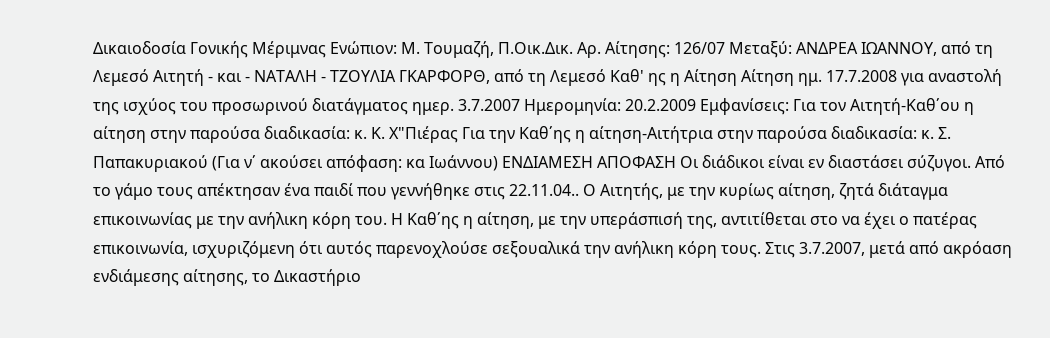Δικαιοδοσία Γονικής Μέριμνας Ενώπιον: Μ. Τουμαζή, Π.Οικ.Δικ. Αρ. Αίτησης: 126/07 Μεταξύ: ΑΝΔΡΕΑ ΙΩΑΝΝΟΥ, από τη Λεμεσό Αιτητή - και - ΝΑΤΑΛΗ - ΤΖΟΥΛΙΑ ΓΚΑΡΦΟΡΘ, από τη Λεμεσό Καθ' ης η Αίτηση Αίτηση ημ. 17.7.2008 για αναστολή της ισχύος του προσωρινού διατάγματος ημερ. 3.7.2007 Ημερομηνία: 20.2.2009 Εμφανίσεις: Για τον Αιτητή-Καθ΄ου η αίτηση στην παρούσα διαδικασία: κ. Κ. Χ"Πιέρας Για την Καθ΄ης η αίτηση-Αιτήτρια στην παρούσα διαδικασία: κ. Σ. Παπακυριακού (Για ν΄ ακούσει απόφαση: κα Ιωάννου) ΕΝΔΙΑΜΕΣΗ ΑΠΟΦΑΣΗ Οι διάδικοι είναι εν διαστάσει σύζυγοι. Από το γάμο τους απέκτησαν ένα παιδί που γεννήθηκε στις 22.11.04.. Ο Αιτητής, με την κυρίως αίτηση, ζητά διάταγμα επικοινωνίας με την ανήλικη κόρη του. Η Καθ΄ης η αίτηση, με την υπεράσπισή της, αντιτίθεται στο να έχει ο πατέρας επικοινωνία, ισχυριζόμενη ότι αυτός παρενοχλούσε σεξουαλικά την ανήλικη κόρη τους. Στις 3.7.2007, μετά από ακρόαση ενδιάμεσης αίτησης, το Δικαστήριο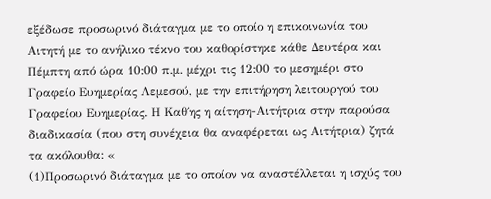εξέδωσε προσωρινό διάταγμα με το οποίο η επικοινωνία του Αιτητή με το ανήλικο τέκνο του καθορίστηκε κάθε Δευτέρα και Πέμπτη από ώρα 10:00 π.μ. μέχρι τις 12:00 το μεσημέρι στο Γραφείο Ευημερίας Λεμεσού, με την επιτήρηση λειτουργού του Γραφείου Ευημερίας. Η Καθ΄ης η αίτηση-Αιτήτρια στην παρούσα διαδικασία (που στη συνέχεια θα αναφέρεται ως Αιτήτρια) ζητά τα ακόλουθα: «
(1)Προσωρινό διάταγμα με το οποίον να αναστέλλεται η ισχύς του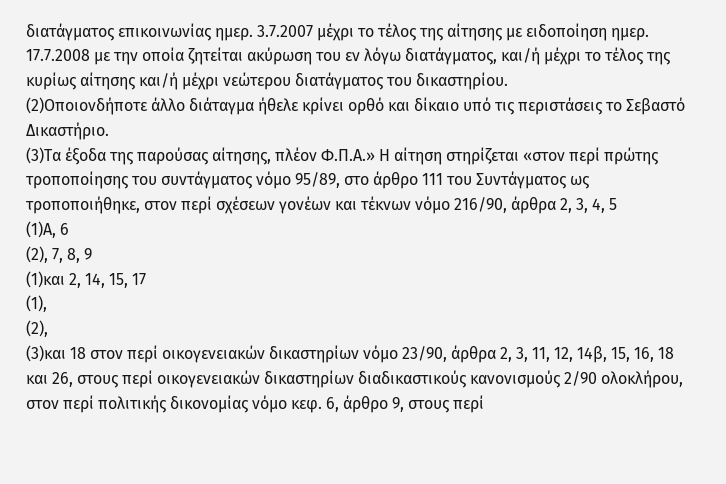διατάγματος επικοινωνίας ημερ. 3.7.2007 μέχρι το τέλος της αίτησης με ειδοποίηση ημερ. 17.7.2008 με την οποία ζητείται ακύρωση του εν λόγω διατάγματος, και/ή μέχρι το τέλος της κυρίως αίτησης και/ή μέχρι νεώτερου διατάγματος του δικαστηρίου.
(2)Οποιονδήποτε άλλο διάταγμα ήθελε κρίνει ορθό και δίκαιο υπό τις περιστάσεις το Σεβαστό Δικαστήριο.
(3)Τα έξοδα της παρούσας αίτησης, πλέον Φ.Π.Α.» Η αίτηση στηρίζεται «στον περί πρώτης τροποποίησης του συντάγματος νόμο 95/89, στο άρθρο 111 του Συντάγματος ως τροποποιήθηκε, στον περί σχέσεων γονέων και τέκνων νόμο 216/90, άρθρα 2, 3, 4, 5
(1)Α, 6
(2), 7, 8, 9
(1)και 2, 14, 15, 17
(1),
(2),
(3)και 18 στον περί οικογενειακών δικαστηρίων νόμο 23/90, άρθρα 2, 3, 11, 12, 14β, 15, 16, 18 και 26, στους περί οικογενειακών δικαστηρίων διαδικαστικούς κανονισμούς 2/90 ολοκλήρου, στον περί πολιτικής δικονομίας νόμο κεφ. 6, άρθρο 9, στους περί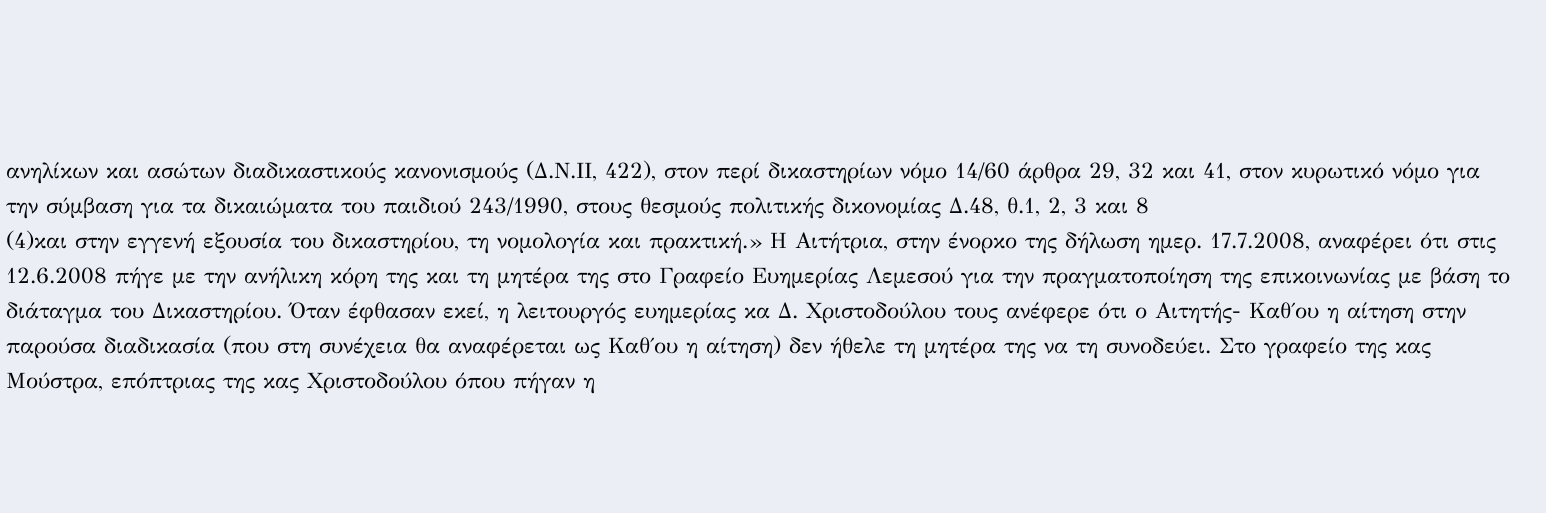ανηλίκων και ασώτων διαδικαστικούς κανονισμούς (Δ.Ν.ΙΙ, 422), στον περί δικαστηρίων νόμο 14/60 άρθρα 29, 32 και 41, στον κυρωτικό νόμο για την σύμβαση για τα δικαιώματα του παιδιού 243/1990, στους θεσμούς πολιτικής δικονομίας Δ.48, θ.1, 2, 3 και 8
(4)και στην εγγενή εξουσία του δικαστηρίου, τη νομολογία και πρακτική.» Η Αιτήτρια, στην ένορκο της δήλωση ημερ. 17.7.2008, αναφέρει ότι στις 12.6.2008 πήγε με την ανήλικη κόρη της και τη μητέρα της στο Γραφείο Ευημερίας Λεμεσού για την πραγματοποίηση της επικοινωνίας με βάση το διάταγμα του Δικαστηρίου. Όταν έφθασαν εκεί, η λειτουργός ευημερίας κα Δ. Χριστοδούλου τους ανέφερε ότι ο Αιτητής- Καθ΄ου η αίτηση στην παρούσα διαδικασία (που στη συνέχεια θα αναφέρεται ως Καθ΄ου η αίτηση) δεν ήθελε τη μητέρα της να τη συνοδεύει. Στο γραφείο της κας Μούστρα, επόπτριας της κας Χριστοδούλου όπου πήγαν η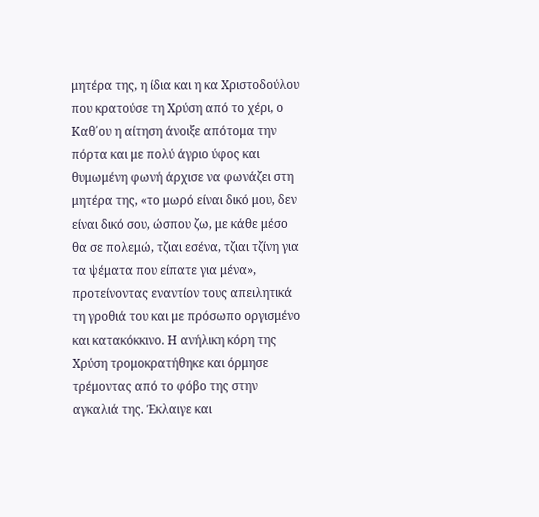μητέρα της, η ίδια και η κα Χριστοδούλου που κρατούσε τη Χρύση από το χέρι, ο Καθ΄ου η αίτηση άνοιξε απότομα την πόρτα και με πολύ άγριο ύφος και θυμωμένη φωνή άρχισε να φωνάζει στη μητέρα της, «το μωρό είναι δικό μου, δεν είναι δικό σου, ώσπου ζω, με κάθε μέσο θα σε πολεμώ, τζιαι εσένα, τζιαι τζίνη για τα ψέματα που είπατε για μένα», προτείνοντας εναντίον τους απειλητικά τη γροθιά του και με πρόσωπο οργισμένο και κατακόκκινο. Η ανήλικη κόρη της Χρύση τρομοκρατήθηκε και όρμησε τρέμοντας από το φόβο της στην αγκαλιά της. Έκλαιγε και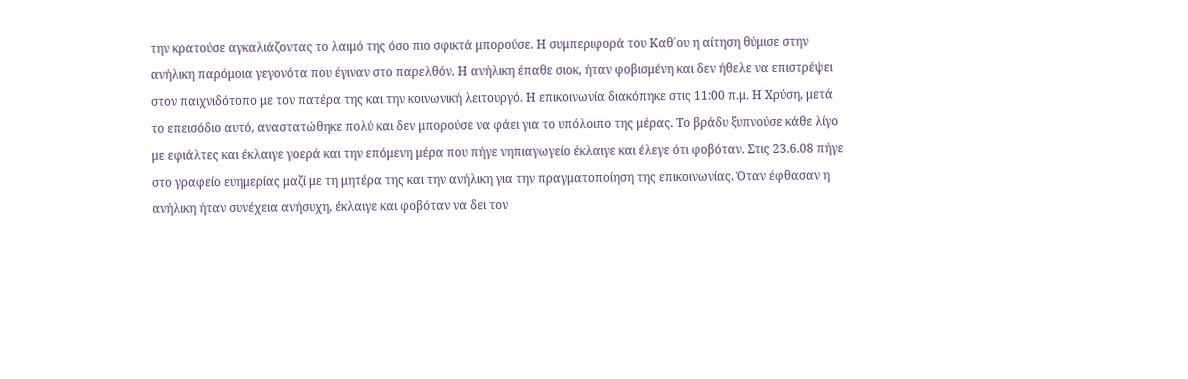την κρατούσε αγκαλιάζοντας το λαιμό της όσο πιο σφικτά μπορούσε. Η συμπεριφορά του Καθ΄ου η αίτηση θύμισε στην ανήλικη παρόμοια γεγονότα που έγιναν στο παρελθόν. Η ανήλικη έπαθε σιοκ, ήταν φοβισμένη και δεν ήθελε να επιστρέψει στον παιχνιδότοπο με τον πατέρα της και την κοινωνική λειτουργό. Η επικοινωνία διακόπηκε στις 11:00 π.μ. Η Χρύση, μετά το επεισόδιο αυτό, αναστατώθηκε πολύ και δεν μπορούσε να φάει για το υπόλοιπο της μέρας. Το βράδυ ξυπνούσε κάθε λίγο με εφιάλτες και έκλαιγε γοερά και την επόμενη μέρα που πήγε νηπιαγωγείο έκλαιγε και έλεγε ότι φοβόταν. Στις 23.6.08 πήγε στο γραφείο ευημερίας μαζί με τη μητέρα της και την ανήλικη για την πραγματοποίηση της επικοινωνίας. Όταν έφθασαν η ανήλικη ήταν συνέχεια ανήσυχη, έκλαιγε και φοβόταν να δει τον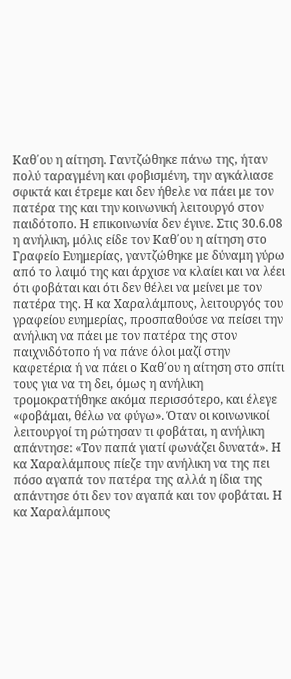Καθ΄ου η αίτηση. Γαντζώθηκε πάνω της, ήταν πολύ ταραγμένη και φοβισμένη, την αγκάλιασε σφικτά και έτρεμε και δεν ήθελε να πάει με τον πατέρα της και την κοινωνική λειτουργό στον παιδότοπο. Η επικοινωνία δεν έγινε. Στις 30.6.08 η ανήλικη, μόλις είδε τον Καθ΄ου η αίτηση στο Γραφείο Ευημερίας, γαντζώθηκε με δύναμη γύρω από το λαιμό της και άρχισε να κλαίει και να λέει ότι φοβάται και ότι δεν θέλει να μείνει με τον πατέρα της. Η κα Χαραλάμπους, λειτουργός του γραφείου ευημερίας, προσπαθούσε να πείσει την ανήλικη να πάει με τον πατέρα της στον παιχνιδότοπο ή να πάνε όλοι μαζί στην καφετέρια ή να πάει ο Καθ΄ου η αίτηση στο σπίτι τους για να τη δει, όμως η ανήλικη τρομοκρατήθηκε ακόμα περισσότερο, και έλεγε «φοβάμαι, θέλω να φύγω». Όταν οι κοινωνικοί λειτουργοί τη ρώτησαν τι φοβάται, η ανήλικη απάντησε: «Τον παπά γιατί φωνάζει δυνατά». Η κα Χαραλάμπους πίεζε την ανήλικη να της πει πόσο αγαπά τον πατέρα της αλλά η ίδια της απάντησε ότι δεν τον αγαπά και τον φοβάται. Η κα Χαραλάμπους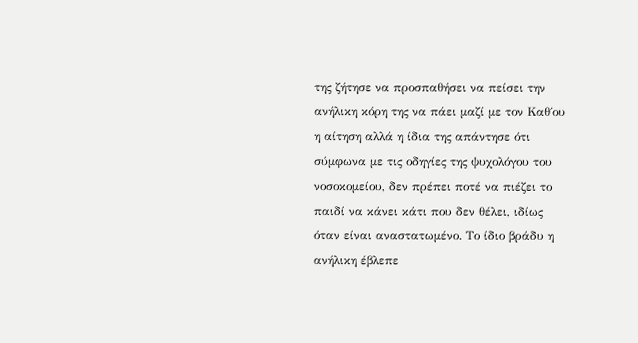της ζήτησε να προσπαθήσει να πείσει την ανήλικη κόρη της να πάει μαζί με τον Καθ΄ου η αίτηση αλλά η ίδια της απάντησε ότι σύμφωνα με τις οδηγίες της ψυχολόγου του νοσοκομείου, δεν πρέπει ποτέ να πιέζει το παιδί να κάνει κάτι που δεν θέλει, ιδίως όταν είναι αναστατωμένο. Το ίδιο βράδυ η ανήλικη έβλεπε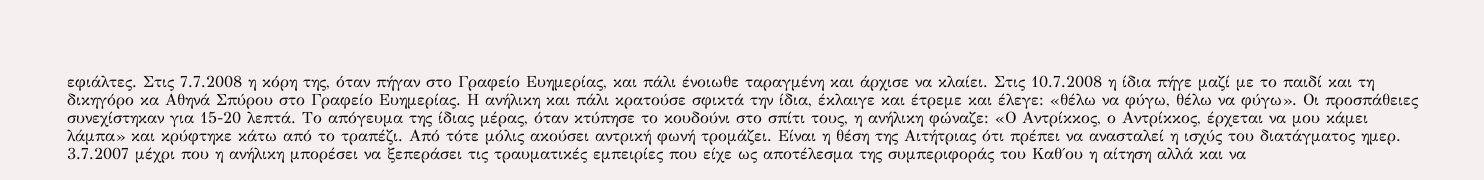εφιάλτες. Στις 7.7.2008 η κόρη της, όταν πήγαν στο Γραφείο Ευημερίας, και πάλι ένοιωθε ταραγμένη και άρχισε να κλαίει. Στις 10.7.2008 η ίδια πήγε μαζί με το παιδί και τη δικηγόρο κα Αθηνά Σπύρου στο Γραφείο Ευημερίας. Η ανήλικη και πάλι κρατούσε σφικτά την ίδια, έκλαιγε και έτρεμε και έλεγε: «θέλω να φύγω, θέλω να φύγω». Οι προσπάθειες συνεχίστηκαν για 15-20 λεπτά. Το απόγευμα της ίδιας μέρας, όταν κτύπησε το κουδούνι στο σπίτι τους, η ανήλικη φώναζε: «Ο Αντρίκκος, ο Αντρίκκος, έρχεται να μου κάμει λάμπα» και κρύφτηκε κάτω από το τραπέζι. Από τότε μόλις ακούσει αντρική φωνή τρομάζει. Είναι η θέση της Αιτήτριας ότι πρέπει να ανασταλεί η ισχύς του διατάγματος ημερ. 3.7.2007 μέχρι που η ανήλικη μπορέσει να ξεπεράσει τις τραυματικές εμπειρίες που είχε ως αποτέλεσμα της συμπεριφοράς του Καθ΄ου η αίτηση αλλά και να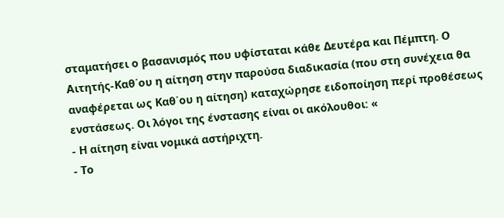σταματήσει ο βασανισμός που υφίσταται κάθε Δευτέρα και Πέμπτη. Ο Αιτητής-Καθ΄ου η αίτηση στην παρούσα διαδικασία (που στη συνέχεια θα αναφέρεται ως Καθ΄ου η αίτηση) καταχώρησε ειδοποίηση περί προθέσεως ενστάσεως. Οι λόγοι της ένστασης είναι οι ακόλουθοι: «
- Η αίτηση είναι νομικά αστήριχτη.
- Το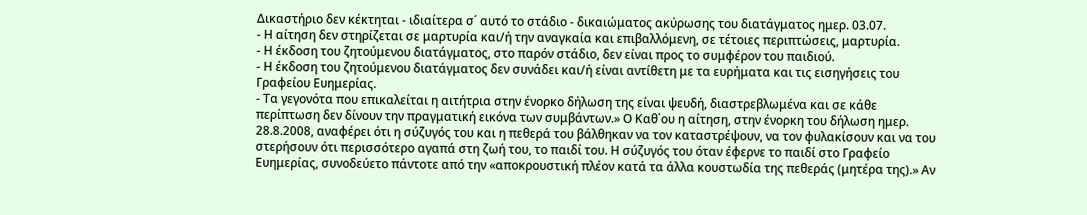Δικαστήριο δεν κέκτηται - ιδιαίτερα σ΄ αυτό το στάδιο - δικαιώματος ακύρωσης του διατάγματος ημερ. 03.07.
- Η αίτηση δεν στηρίζεται σε μαρτυρία και/ή την αναγκαία και επιβαλλόμενη, σε τέτοιες περιπτώσεις, μαρτυρία.
- Η έκδοση του ζητούμενου διατάγματος, στο παρόν στάδιο, δεν είναι προς το συμφέρον του παιδιού.
- Η έκδοση του ζητούμενου διατάγματος δεν συνάδει και/ή είναι αντίθετη με τα ευρήματα και τις εισηγήσεις του Γραφείου Ευημερίας.
- Τα γεγονότα που επικαλείται η αιτήτρια στην ένορκο δήλωση της είναι ψευδή, διαστρεβλωμένα και σε κάθε περίπτωση δεν δίνουν την πραγματική εικόνα των συμβάντων.» Ο Καθ΄ου η αίτηση, στην ένορκη του δήλωση ημερ. 28.8.2008, αναφέρει ότι η σύζυγός του και η πεθερά του βάλθηκαν να τον καταστρέψουν, να τον φυλακίσουν και να του στερήσουν ότι περισσότερο αγαπά στη ζωή του, το παιδί του. Η σύζυγός του όταν έφερνε το παιδί στο Γραφείο Ευημερίας, συνοδεύετο πάντοτε από την «αποκρουστική πλέον κατά τα άλλα κουστωδία της πεθεράς (μητέρα της).» Αν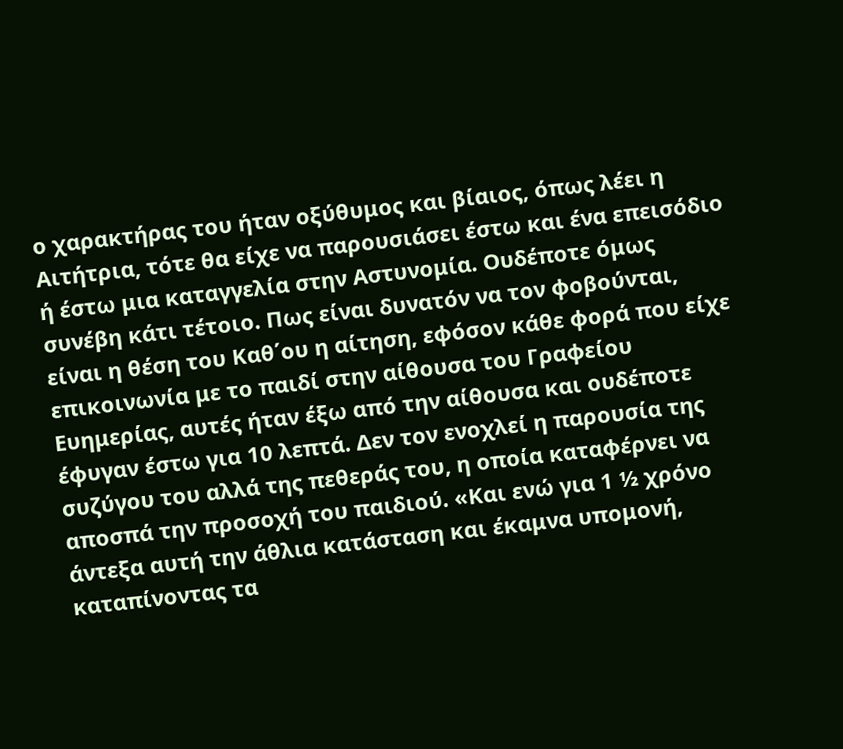ο χαρακτήρας του ήταν οξύθυμος και βίαιος, όπως λέει η Αιτήτρια, τότε θα είχε να παρουσιάσει έστω και ένα επεισόδιο ή έστω μια καταγγελία στην Αστυνομία. Ουδέποτε όμως συνέβη κάτι τέτοιο. Πως είναι δυνατόν να τον φοβούνται, είναι η θέση του Καθ΄ου η αίτηση, εφόσον κάθε φορά που είχε επικοινωνία με το παιδί στην αίθουσα του Γραφείου Ευημερίας, αυτές ήταν έξω από την αίθουσα και ουδέποτε έφυγαν έστω για 10 λεπτά. Δεν τον ενοχλεί η παρουσία της συζύγου του αλλά της πεθεράς του, η οποία καταφέρνει να αποσπά την προσοχή του παιδιού. «Και ενώ για 1 ½ χρόνο άντεξα αυτή την άθλια κατάσταση και έκαμνα υπομονή, καταπίνοντας τα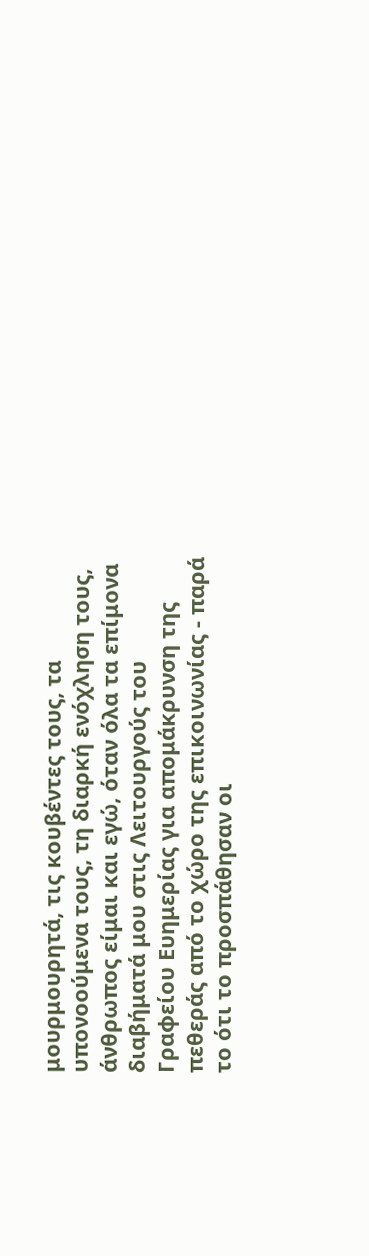μουρμουρητά, τις κουβέντες τους, τα υπονοούμενα τους, τη διαρκή ενόχληση τους, άνθρωπος είμαι και εγώ, όταν όλα τα επίμονα διαβήματά μου στις Λειτουργούς του Γραφείου Ευημερίας για απομάκρυνση της πεθεράς από το χώρο της επικοινωνίας - παρά το ότι το προσπάθησαν οι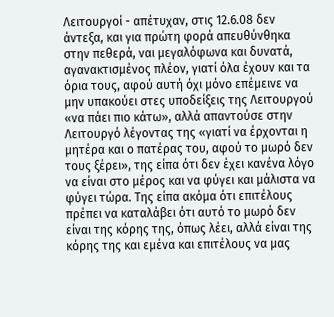Λειτουργοί - απέτυχαν, στις 12.6.08 δεν άντεξα, και για πρώτη φορά απευθύνθηκα στην πεθερά, ναι μεγαλόφωνα και δυνατά, αγανακτισμένος πλέον, γιατί όλα έχουν και τα όρια τους, αφού αυτή όχι μόνο επέμεινε να μην υπακούει στες υποδείξεις της Λειτουργού «να πάει πιο κάτω», αλλά απαντούσε στην Λειτουργό λέγοντας της «γιατί να έρχονται η μητέρα και ο πατέρας του, αφού το μωρό δεν τους ξέρει», της είπα ότι δεν έχει κανένα λόγο να είναι στο μέρος και να φύγει και μάλιστα να φύγει τώρα. Της είπα ακόμα ότι επιτέλους πρέπει να καταλάβει ότι αυτό το μωρό δεν είναι της κόρης της, όπως λέει, αλλά είναι της κόρης της και εμένα και επιτέλους να μας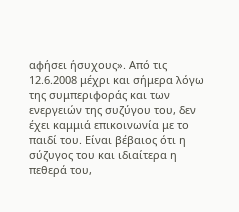αφήσει ήσυχους». Από τις 12.6.2008 μέχρι και σήμερα λόγω της συμπεριφοράς και των ενεργειών της συζύγου του, δεν έχει καμμιά επικοινωνία με το παιδί του. Είναι βέβαιος ότι η σύζυγος του και ιδιαίτερα η πεθερά του,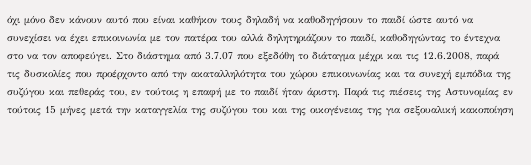όχι μόνο δεν κάνουν αυτό που είναι καθήκον τους δηλαδή να καθοδηγήσουν το παιδί ώστε αυτό να συνεχίσει να έχει επικοινωνία με τον πατέρα του αλλά δηλητηριάζουν το παιδί, καθοδηγώντας το έντεχνα στο να τον αποφεύγει. Στο διάστημα από 3.7.07 που εξεδόθη το διάταγμα μέχρι και τις 12.6.2008, παρά τις δυσκολίες που προέρχοντο από την ακαταλληλότητα του χώρου επικοινωνίας και τα συνεχή εμπόδια της συζύγου και πεθεράς του, εν τούτοις η επαφή με το παιδί ήταν άριστη. Παρά τις πιέσεις της Αστυνομίας εν τούτοις 15 μήνες μετά την καταγγελία της συζύγου του και της οικογένειας της για σεξουαλική κακοποίηση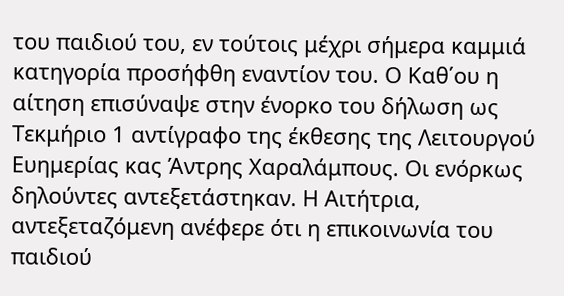του παιδιού του, εν τούτοις μέχρι σήμερα καμμιά κατηγορία προσήφθη εναντίον του. Ο Καθ΄ου η αίτηση επισύναψε στην ένορκο του δήλωση ως Τεκμήριο 1 αντίγραφο της έκθεσης της Λειτουργού Ευημερίας κας Άντρης Χαραλάμπους. Οι ενόρκως δηλούντες αντεξετάστηκαν. Η Αιτήτρια, αντεξεταζόμενη ανέφερε ότι η επικοινωνία του παιδιού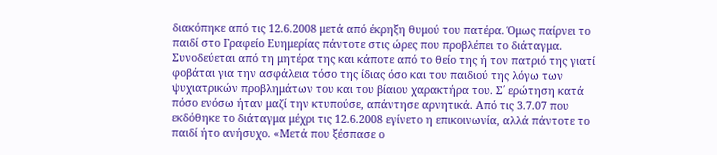διακόπηκε από τις 12.6.2008 μετά από έκρηξη θυμού του πατέρα. Όμως παίρνει το παιδί στο Γραφείο Ευημερίας πάντοτε στις ώρες που προβλέπει το διάταγμα. Συνοδεύεται από τη μητέρα της και κάποτε από το θείο της ή τον πατριό της γιατί φοβάται για την ασφάλεια τόσο της ίδιας όσο και του παιδιού της λόγω των ψυχιατρικών προβλημάτων του και του βίαιου χαρακτήρα του. Σ΄ ερώτηση κατά πόσο ενόσω ήταν μαζί την κτυπούσε, απάντησε αρνητικά. Από τις 3.7.07 που εκδόθηκε το διάταγμα μέχρι τις 12.6.2008 εγίνετο η επικοινωνία, αλλά πάντοτε το παιδί ήτο ανήσυχο. «Μετά που ξέσπασε ο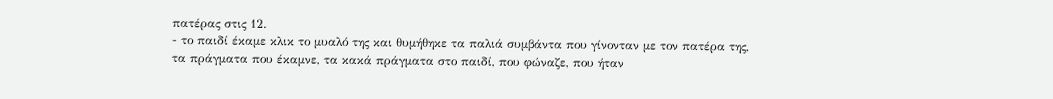πατέρας στις 12.
- το παιδί έκαμε κλικ το μυαλό της και θυμήθηκε τα παλιά συμβάντα που γίνονταν με τον πατέρα της, τα πράγματα που έκαμνε, τα κακά πράγματα στο παιδί, που φώναζε, που ήταν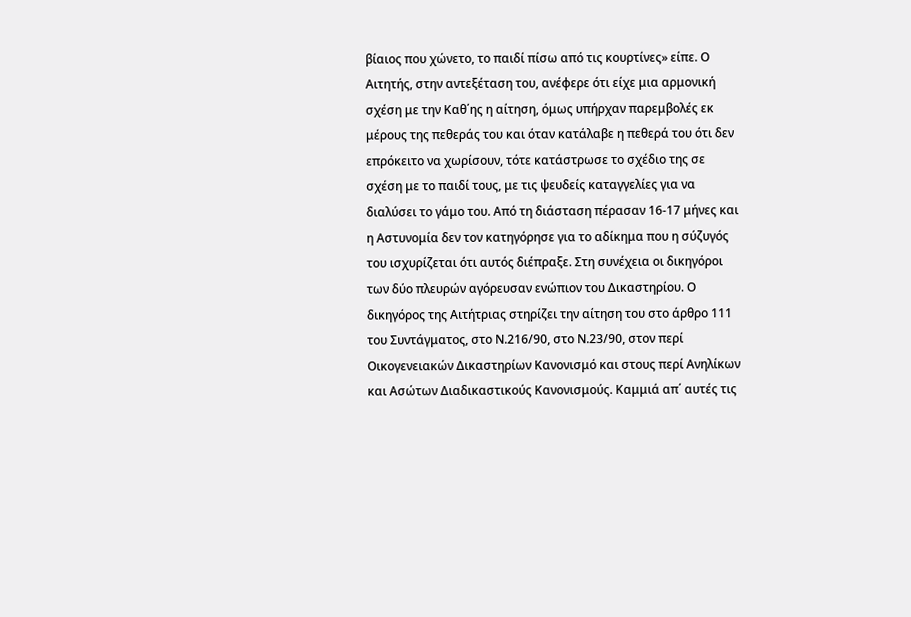βίαιος που χώνετο, το παιδί πίσω από τις κουρτίνες» είπε. Ο Αιτητής, στην αντεξέταση του, ανέφερε ότι είχε μια αρμονική σχέση με την Καθ΄ης η αίτηση, όμως υπήρχαν παρεμβολές εκ μέρους της πεθεράς του και όταν κατάλαβε η πεθερά του ότι δεν επρόκειτο να χωρίσουν, τότε κατάστρωσε το σχέδιο της σε σχέση με το παιδί τους, με τις ψευδείς καταγγελίες για να διαλύσει το γάμο του. Από τη διάσταση πέρασαν 16-17 μήνες και η Αστυνομία δεν τον κατηγόρησε για το αδίκημα που η σύζυγός του ισχυρίζεται ότι αυτός διέπραξε. Στη συνέχεια οι δικηγόροι των δύο πλευρών αγόρευσαν ενώπιον του Δικαστηρίου. Ο δικηγόρος της Αιτήτριας στηρίζει την αίτηση του στο άρθρο 111 του Συντάγματος, στο Ν.216/90, στο Ν.23/90, στον περί Οικογενειακών Δικαστηρίων Κανονισμό και στους περί Ανηλίκων και Ασώτων Διαδικαστικούς Κανονισμούς. Καμμιά απ΄ αυτές τις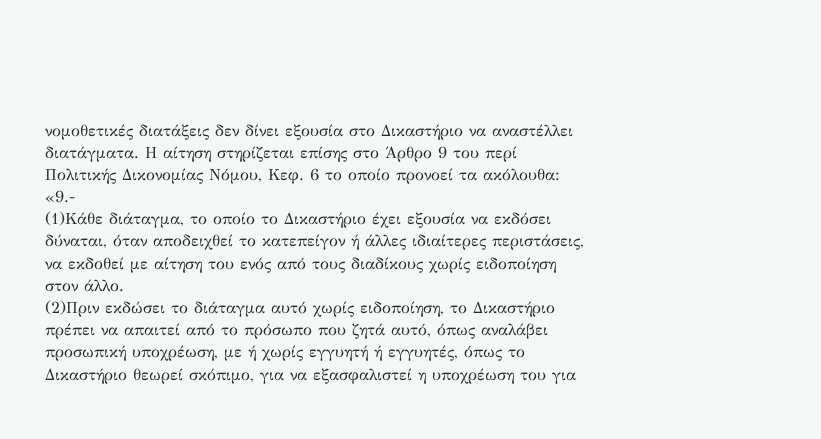νομοθετικές διατάξεις δεν δίνει εξουσία στο Δικαστήριο να αναστέλλει διατάγματα. Η αίτηση στηρίζεται επίσης στο Άρθρο 9 του περί Πολιτικής Δικονομίας Νόμου, Κεφ. 6 το οποίο προνοεί τα ακόλουθα: «9.-
(1)Κάθε διάταγμα, το οποίο το Δικαστήριο έχει εξουσία να εκδόσει δύναται, όταν αποδειχθεί το κατεπείγον ή άλλες ιδιαίτερες περιστάσεις, να εκδοθεί με αίτηση του ενός από τους διαδίκους χωρίς ειδοποίηση στον άλλο.
(2)Πριν εκδώσει το διάταγμα αυτό χωρίς ειδοποίηση, το Δικαστήριο πρέπει να απαιτεί από το πρόσωπο που ζητά αυτό, όπως αναλάβει προσωπική υποχρέωση, με ή χωρίς εγγυητή ή εγγυητές, όπως το Δικαστήριο θεωρεί σκόπιμο, για να εξασφαλιστεί η υποχρέωση του για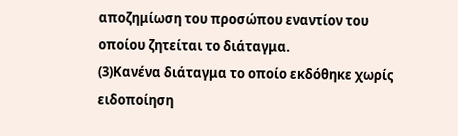αποζημίωση του προσώπου εναντίον του οποίου ζητείται το διάταγμα.
(3)Κανένα διάταγμα το οποίο εκδόθηκε χωρίς ειδοποίηση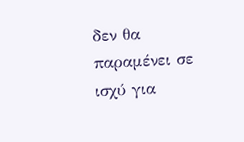δεν θα παραμένει σε ισχύ για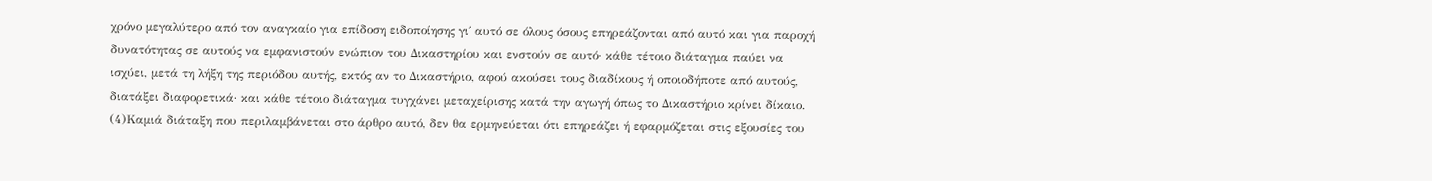χρόνο μεγαλύτερο από τον αναγκαίο για επίδοση ειδοποίησης γι΄ αυτό σε όλους όσους επηρεάζονται από αυτό και για παροχή δυνατότητας σε αυτούς να εμφανιστούν ενώπιον του Δικαστηρίου και ενστούν σε αυτό· κάθε τέτοιο διάταγμα παύει να ισχύει, μετά τη λήξη της περιόδου αυτής, εκτός αν το Δικαστήριο, αφού ακούσει τους διαδίκους ή οποιοδήποτε από αυτούς, διατάξει διαφορετικά· και κάθε τέτοιο διάταγμα τυγχάνει μεταχείρισης κατά την αγωγή όπως το Δικαστήριο κρίνει δίκαιο.
(4)Καμιά διάταξη που περιλαμβάνεται στο άρθρο αυτό, δεν θα ερμηνεύεται ότι επηρεάζει ή εφαρμόζεται στις εξουσίες του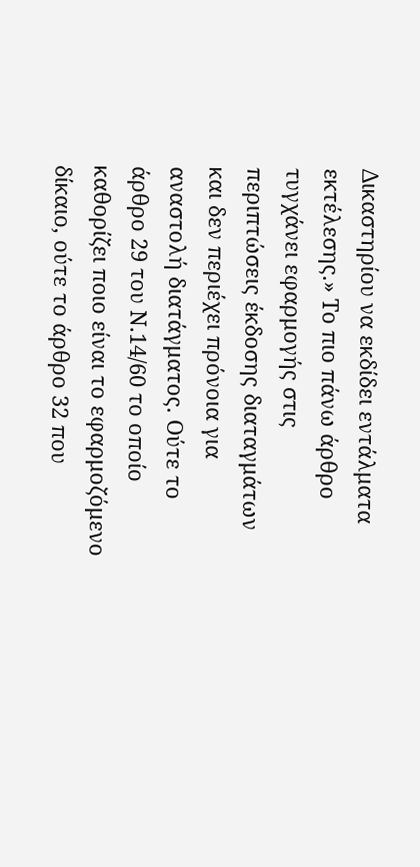Δικαστηρίου να εκδίδει εντάλματα εκτέλεσης.» Το πιο πάνω άρθρο τυγχάνει εφαρμογής στις περιπτώσεις έκδοσης διαταγμάτων και δεν περιέχει πρόνοια για αναστολή διατάγματος. Ούτε το άρθρο 29 του Ν.14/60 το οποίο καθορίζει ποιο είναι το εφαρμοζόμενο δίκαιο, ούτε το άρθρο 32 που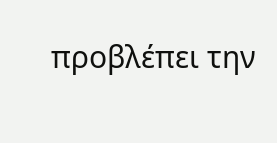προβλέπει την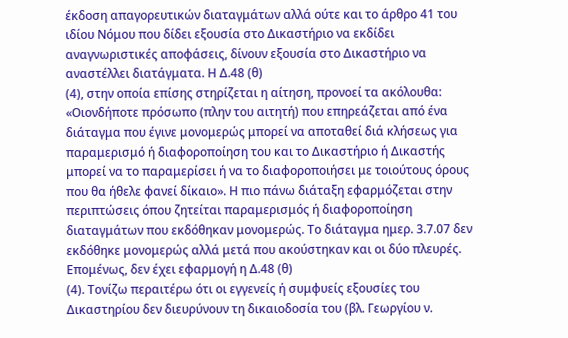έκδοση απαγορευτικών διαταγμάτων αλλά ούτε και το άρθρο 41 του ιδίου Νόμου που δίδει εξουσία στο Δικαστήριο να εκδίδει αναγνωριστικές αποφάσεις, δίνουν εξουσία στο Δικαστήριο να αναστέλλει διατάγματα. Η Δ.48 (θ)
(4), στην οποία επίσης στηρίζεται η αίτηση, προνοεί τα ακόλουθα: «Οιονδήποτε πρόσωπο (πλην του αιτητή) που επηρεάζεται από ένα διάταγμα που έγινε μονομερώς μπορεί να αποταθεί διά κλήσεως για παραμερισμό ή διαφοροποίηση του και το Δικαστήριο ή Δικαστής μπορεί να το παραμερίσει ή να το διαφοροποιήσει με τοιούτους όρους που θα ήθελε φανεί δίκαιο». Η πιο πάνω διάταξη εφαρμόζεται στην περιπτώσεις όπου ζητείται παραμερισμός ή διαφοροποίηση διαταγμάτων που εκδόθηκαν μονομερώς. Το διάταγμα ημερ. 3.7.07 δεν εκδόθηκε μονομερώς αλλά μετά που ακούστηκαν και οι δύο πλευρές. Επομένως, δεν έχει εφαρμογή η Δ.48 (θ)
(4). Τονίζω περαιτέρω ότι οι εγγενείς ή συμφυείς εξουσίες του Δικαστηρίου δεν διευρύνουν τη δικαιοδοσία του (βλ. Γεωργίου ν.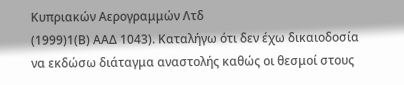Κυπριακών Αερογραμμών Λτδ
(1999)1(Β) ΑΑΔ 1043). Καταλήγω ότι δεν έχω δικαιοδοσία να εκδώσω διάταγμα αναστολής καθώς οι θεσμοί στους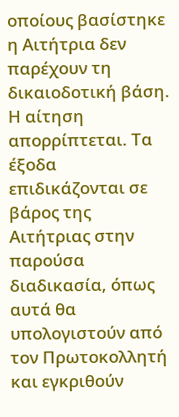οποίους βασίστηκε η Αιτήτρια δεν παρέχουν τη δικαιοδοτική βάση. Η αίτηση απορρίπτεται. Τα έξοδα επιδικάζονται σε βάρος της Αιτήτριας στην παρούσα διαδικασία, όπως αυτά θα υπολογιστούν από τον Πρωτοκολλητή και εγκριθούν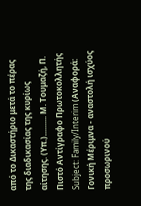από το Δικαστήριο μετά το πέρας της διαδικασίας της κυρίως αίτησης. (Υπ.).......... Μ. Τουμαζή, Π. Πιστό Αντίγραφο Πρωτοκολλητής Subject: Family/Interim (Αναφορά: Γονική Μέριμνα - αναστολή ισχύος προσωρινού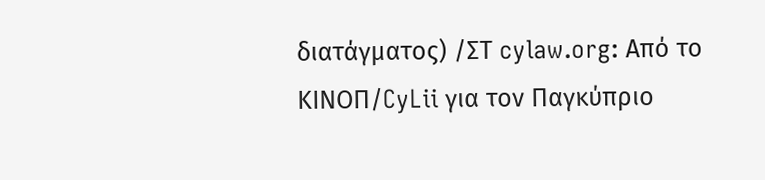διατάγματος) /ΣΤ cylaw.org: Από το ΚΙΝOΠ/CyLii για τον Παγκύπριο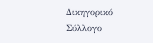Δικηγορικό Σύλλογο